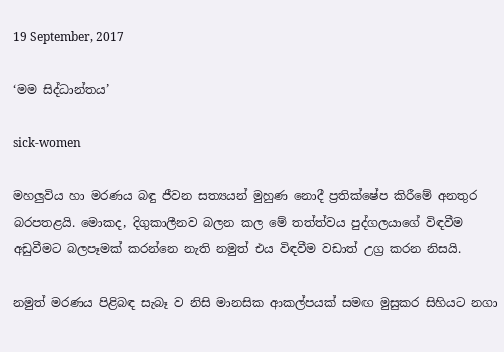19 September, 2017

‘මම සිද්ධාන්තය’

sick-women

මහලුවිය හා මරණය බඳු ජීවන සත්‍යයන් මුහුණ නොදී ප්‍රතික්ෂේප කිරීමේ අනතුර බරපතළයි. මොකද, දිගුකාලීනව බලන කල මේ තත්ත්වය පුද්ගලයාගේ විඳවීම අඩුවීමට බලපෑමක් කරන්නෙ නැති නමුත් එය විඳවීම වඩාත් උග්‍ර කරන නිසයි.

නමුත් මරණය පිළිබඳ සැබෑ ව නිසි මානසික ආකල්පයක් සමඟ මුසුකර සිහියට නගා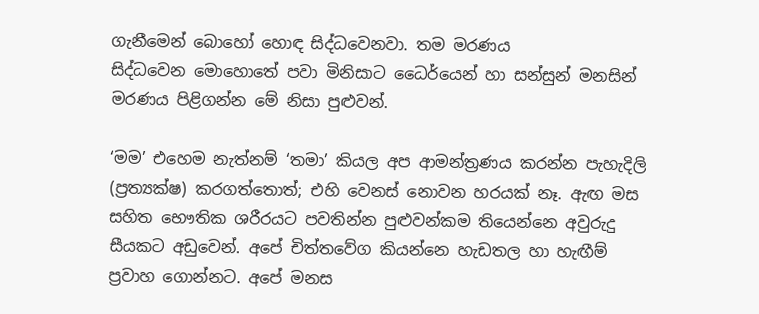ගැනීමෙන් ‍බොහෝ හොඳ සිද්ධවෙනව‍ා. තම මරණය සිද්ධවෙන ‍මොහොතේ පවා මිනිසාට ධෛර්යෙන් හා සන්සුන් මනසින් මරණය පිළිගන්න මේ නිසා පුළුවන්.

‘මම’ එහෙම නැත්නම් ‘තමා’ කියල අප ආමන්ත්‍රණය කරන්න පැහැදිලි (ප්‍රත්‍යක්ෂ) කරගත්තොත්; එහි වෙනස් නොවන හරයක් නෑ. ඇඟ මස සහිත භෞතික ශරීරයට පවතින්න පුළුවන්කම තියෙන්නෙ අවුරුදු සීයකට අඩුවෙන්. අ‍පේ චිත්තවේග කියන්නෙ හැඩතල හා හැඟීම් ප්‍රවාහ ගොන්නට. අපේ මනස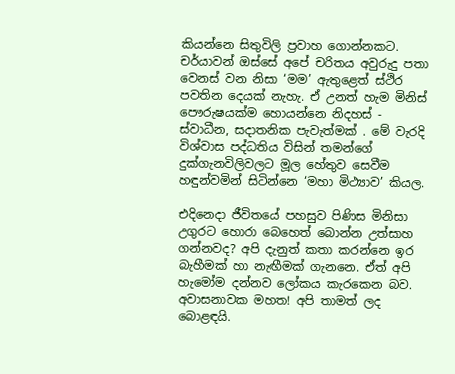කියන්නෙ සිතුවිලි ප්‍රවාහ ගොන්නකට. චර්යාවන් ඔස්සේ අපේ චරිතය අවුරුදු පතා වෙනස් වන නිසා ‘මම’ ඇතුළෙත් ස්ථිර පවතින දෙයක් නැහැ. ඒ උනත් හැම මිනිස් පෞරුෂයක්ම හොයන්නෙ නිදහස් - ස්වාධීන, සදාතනික පැවැත්මක් . මේ වැරදි විශ්වාස පද්ධතිය විසින් තමන්ගේ දුක්ගැනවිලිවලට මූල හේතුව සෙවීම හඳුන්වමින් සිටින්නෙ ‘මහා මිථ්‍යාව’ කියල.

එදිනෙදා ජීවිතයේ පහසුව පිණිස මිනිසා උගුරට හොරා බෙහෙත් බොන්න උත්සාහ ගන්නවද? අපි දැනුත් කතා කරන්නෙ ඉර බැහීමක් හා නැඟීමක් ගැන‍නෙ. ඒත් අපි හැමෝම දන්නව ලෝකය කැරකෙන බව. අවාසනාවක මහත! අපි තාමත් ලද බොළඳයි.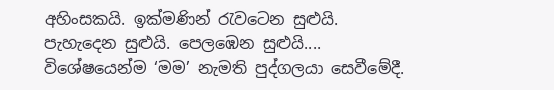අහිංසකයි. ඉක්මණින් රැවටෙන සුළුයි. පැහැදෙන සුළුයි. පෙලඹෙන සුළුයි.... විශේෂයෙන්ම ‘මම’ නැමති පුද්ගලයා සෙවීමේදී.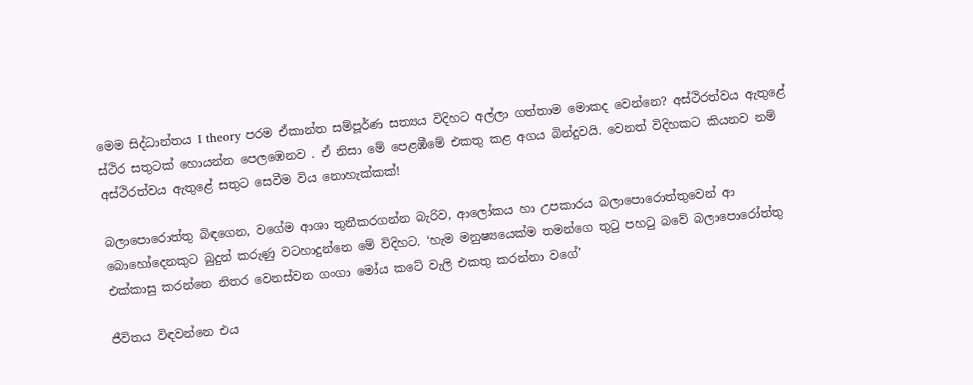මෙම සිද්ධාන්තය I theory පරම ඒකාන්ත සම්පූර්ණ සත්‍යය විදිහට අල්ලා ගත්තාම ‍මොකද වෙන්නෙ? අස්ථිරත්වය ඇතුළේ ස්ථිර සතුටක් ‍හොයන්න පෙලඹෙනව . ඒ නිසා මේ පෙළඹීමේ එකතු කළ අගය බින්දුවයි. වෙනත් විදිහකට කියනව නම් අස්ථිරත්වය ඇතු‍ළේ සතුට සෙවීම විය නොහැක්කක්!

බලාපො‍රොත්තු බිඳගෙන, වගේම ආශා තුනීකරගන්න බැරිව, ආලෝකය හා උපකාරය බලාපොරොත්තුවෙන් ආ බොහෝදෙනකුට බුදුන් කරුණු වටහාදුන්නෙ මේ විදිහට. ‘හැම මනුෂ්‍යයෙක්ම තමන්ගෙ තුටු පහටු බවේ බලාපොරෝත්තු එක්කාසු කරන්නෙ නිතර වෙනස්වන ගංගා මෝය කටේ වැලි එකතු කරන්නා වගේ’

ජීවිතය විඳවන්නෙ එය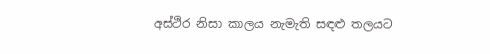අස්ථිර නිසා කාලය නැමැති සඳළු තලයට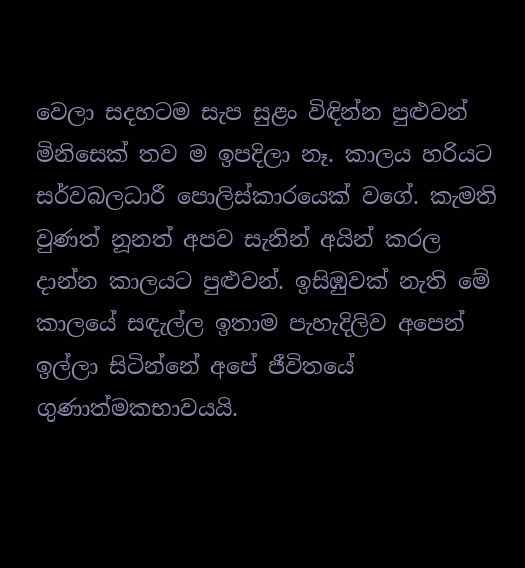වෙලා සදහටම සැප සුළං විඳින්න පුළුවන් මිනිසෙක් තව ම ඉපදිලා නෑ. කාලය හරියට සර්වබලධාරී පොලිස්කාරයෙක් වගේ. කැමති වුණත් නූනත් අපව සැනින් අයින් කරල දාන්න කාලයට පුළුවන්. ඉසිඹුවක් නැති මේ කාලයේ සඳැල්ල ඉතාම පැහැදිලිව අපෙන් ඉල්ලා සිටින්නේ අපේ ජීවිතයේ ගුණාත්මකභාවයයි.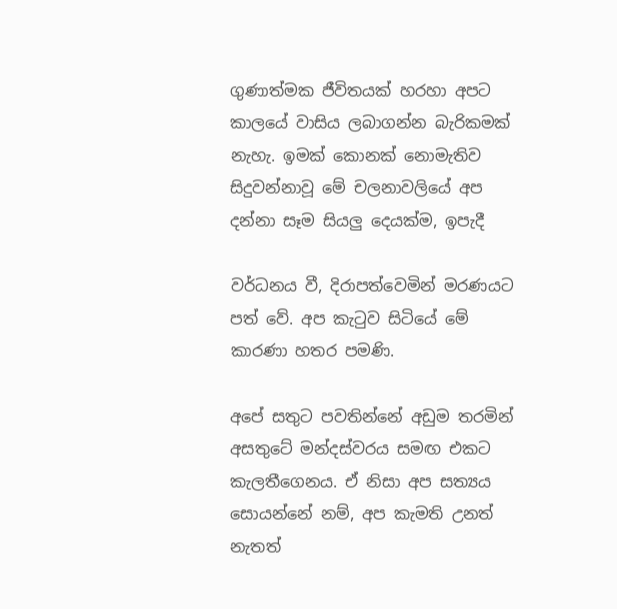ගුණාත්මක ජීවිතයක් හරහා අපට කාලයේ වාසිය ලබාගන්න බැරිකමක් නැහැ. ඉමක් කොනක් නොමැතිව සිදුවන්නාවූ මේ චලනාවලියේ අප දන්නා සෑම සියලු දෙයක්ම, ඉපැදී

වර්ධනය වී, දිරාපත්වෙමින් මරණයට පත් වේ. අප කැටුව සිටි‍යේ මේ කාරණා හතර පමණි.

අපේ සතුට පවතින්නේ අඩුම තරමින් අසතුටේ මන්දස්වරය සමඟ එකට කැලතීගෙනය. ඒ නිසා අප සත්‍යය සොයන්නේ නම්, අප කැමති උනත් නැතත්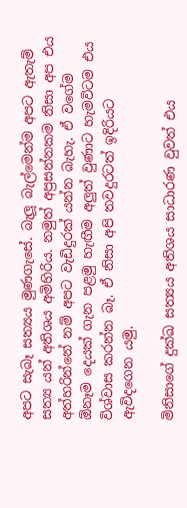අපට සැබෑ සත්‍යය මුණගැසේ. බැලූ බැල්මෙන්ම අපට ඇතැම් සත්‍ය යන් අතිශය අමිහිරිය. නමුත් අප්‍රසන්නකම නිසා අප එය අත්හරින්නේ නම් අපට වැඩිදුරක් යන්න බැහැ. ඒ වගේම ඕනෑම දෙයක් ගැන පළමු හැඟීම අලුත් වුණාට හැමවිටම එය විශ්වාස කරන්න බෑ. ඒ නිසා අපි තවදුරටත් ඉදිරියට ඇවිද‍ගෙන යමු.

මිනිසාගේ දුක්ඛ සත්‍යය අතිශය සාධාරණ වුවත් එය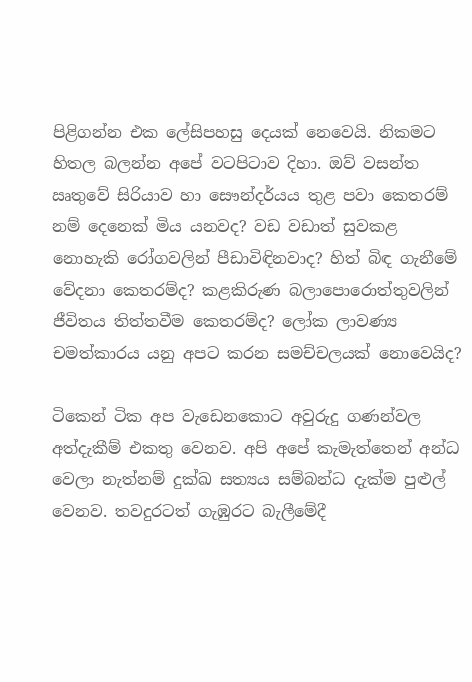පිළිගන්න එක ලේසිපහසු ‍දෙයක් නෙවෙයි. නිකමට හිතල බලන්න අපේ වටපිටාව දිහා. ඔව් වසන්ත ඍතුවේ සිරියාව හා සෞන්දර්යය තුළ පවා කෙතරම් නම් දෙනෙක් මිය යනවද? වඩ වඩාත් සුවකළ නොහැකි රෝගවලින් පීඩාවිඳිනවාද? හිත් බිඳ ගැනීමේ වේදනා කෙතරම්ද? කළකිරුණ බලාපොරොත්තුවලින් ජීවිතය තිත්තවීම කෙතරම්ද? ලෝක ලාවණ්‍ය චමත්කාරය යනු අපට කරන සමච්චලයක් නොවෙයිද?

ටිකෙන් ටික අප වැඩෙනකොට අවුරුදු ගණන්වල අත්දැකීම් එකතු වෙනව. අපි අපේ කැමැත්තෙන් අන්ධ වෙලා නැත්නම් දුක්ඛ සත්‍යය සම්බන්ධ දැක්ම පුළුල් වෙනව. තවදුරටත් ගැඹුරට බැලීමේදී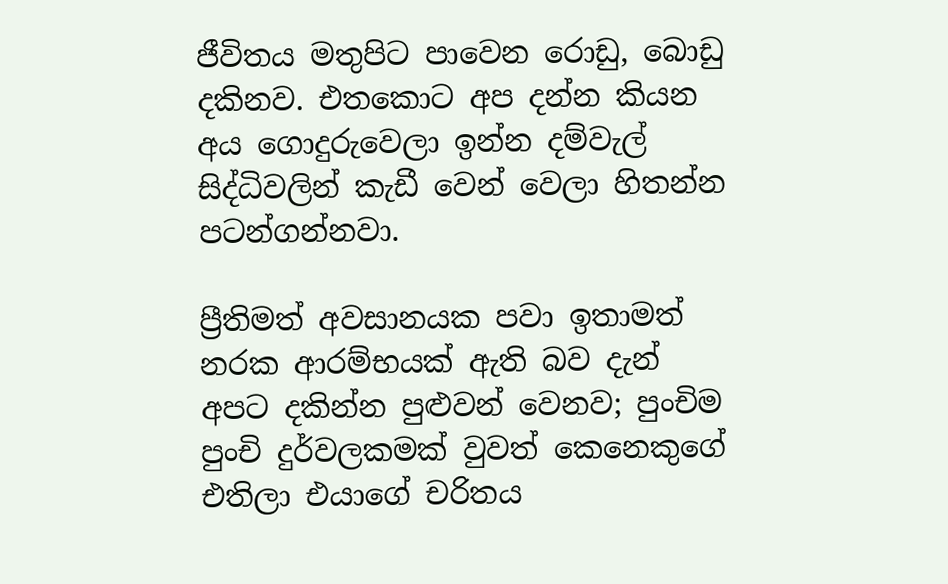ජීවිතය මතුපිට පාවෙන රොඩු, බොඩු දකිනව. එතකොට අප දන්න කියන අය ගොදුරුවෙලා ඉන්න දම්වැල් සිද්ධිවලින් කැඩී වෙන් වෙලා හිතන්න පටන්ගන්නවා.

ප්‍රීතිමත් අවසානයක පවා ඉතාමත් නරක ආරම්භයක් ඇති බව දැන් අපට දකින්න පුළුවන් වෙනව; පුංචිම පුංචි දුර්වලකමක් වුවත් ‍කෙනෙකුගේ එතිලා එයාගේ චරිතය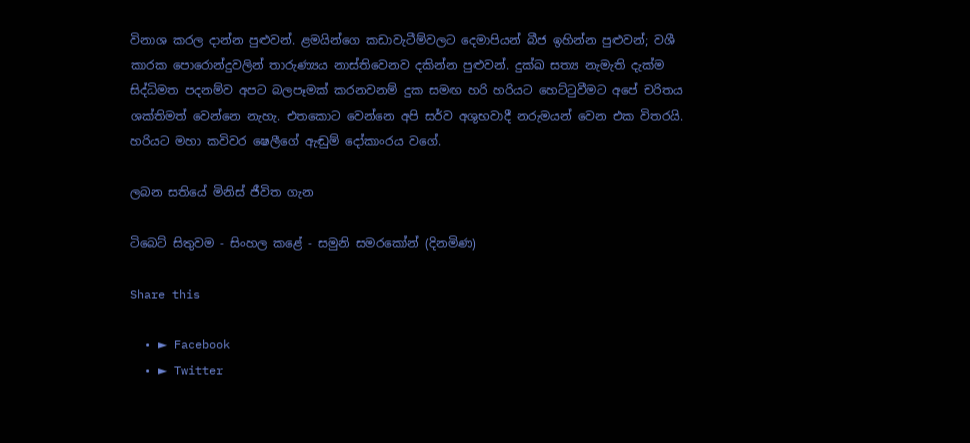විනාශ කරල දාන්න පුළුවන්. ළමයින්ගෙ කඩාවැටීම්වලට දෙමාපියන් බීජ ඉහින්න පුළුවන්; වශී කාරක පොරොන්දුවලින් තාරුණ්‍යය නාස්තිවෙනව දකින්න පුළුවන්. දුක්ඛ සත්‍ය නැමැති දැක්ම සිද්ධිමත පදනම්ව අපට බලපෑමක් කරනවනම් දුක සමඟ හරි හරියට හෙට්ටුවීමට අපේ චරිතය ශක්තිමත් වෙන්නෙ නැහැ. එතකොට වෙන්නෙ අපි සර්ව අශුභවාදී නරුමයන් වෙන එක විතරයි. හරියට මහා කවිවර ෂෙලීගේ ඇඬුම් දෝකාංරය වගේ.

ලබන සතියේ මිනිස් ජීවිත ගැන

ටිබෙට් සිතුවම - සිංහල කළේ - සමුනි සමරකෝන් (දිනමිණ)

Share this

  • ► Facebook
  • ► Twitter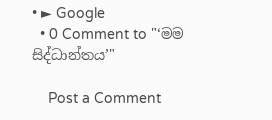• ► Google
  • 0 Comment to "‘මම සිද්ධාන්තය’"

    Post a Comment